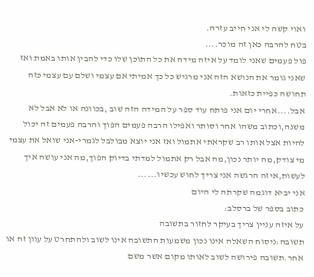ואוי קשה לי אני חייב עזרה.
בטח להרבה כאן זה מוכר....
פול פעמים שאני לומד על איזה מידה את כל התוכן שלו כדי להבין אותו באמת ואז שאני גומר את הנושא הזה אני מרגיש כל כך אמיתי אם עצמי ושלם עם עצמי כזה תחושה כפיית כזאות.
אבל....אחרי יום אני פותח עוד ספר על המידה הזה שוב ,בכוונה או לא אבל לא משנה,וכתוב משהו אחר וסותר ואפילו הרבה פעמים הפוך והרבה פעמים זה יכול להיות אצל אותו רב שקראתי אתמול ואז אני יוצא מבולבל לגמרי-אני שואל את עצמי מי צודק,מה יותר נכון,מה אבל רק אתמול למדתי בדיוק הפוך,מה אני עושה איך לעשות,איזה הרגשה אני צריך לחוש עכשיו......
אני יביא דוגמה שקרתה לי היום
כתוב בספר של ברסלב:
על איזה עניין צריך בעיקר לחזור בתשובה
תשובה:ניסוח השאלה אינו נכון משמעות התשובה אינו לשוב ולהתחרט על עוון זה או אחר.תשובה פירושה לשוב לאותו מקום אשר משם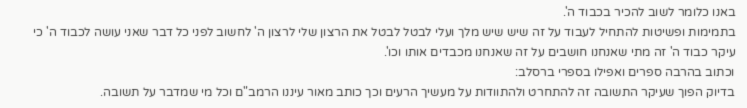באנו כלומר לשוב להכיר בכבוד ה'.
בתמימות ופשיטות להתחיל לעבוד על זה שיש שיש מלך ועלי לבטל לבטל את הרצון שלי לרצון ה' לחשוב לפני כל דבר שאני עושה לכבוד ה' כי עיקר כבוד ה' זה מתי שאנחנו חושבים על זה שאנחנו מכבדים אותו וכו'.
וכתוב בהרבה ספרים ואפילו בספרי ברסלב:
בדיוק הפוך שעיקר התשובה זה להתחרט ולהתוודות על מעשיך הרעים וכך כותב מאור עיננו הרמב"ם וכל מי שמדבר על תשובה.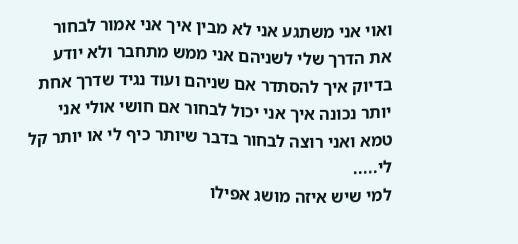ואוי אני משתגע אני לא מבין איך אני אמור לבחור את הדרך שלי לשניהם אני ממש מתחבר ולא יודע בדיוק איך להסתדר אם שניהם ועוד נגיד שדרך אחת יותר נכונה איך אני יכול לבחור אם חושי אולי אני טמא ואני רוצה לבחור בדבר שיותר כיף לי או יותר קל לי.....
למי שיש איזה מושג אפילו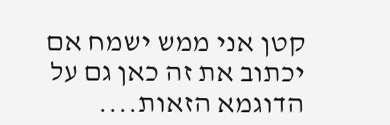קטן אני ממש ישמח אם יכתוב את זה כאן גם על הדוגמא הזאות....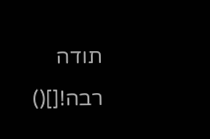תודה רבה![]()